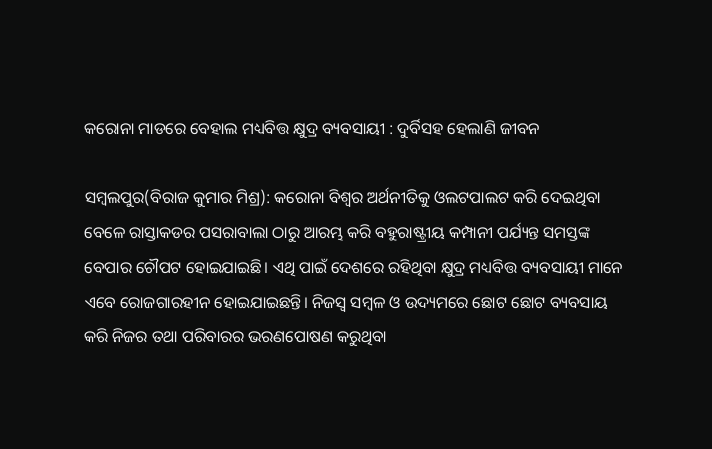କରୋନା ମାଡରେ ବେହାଲ ମଧ୍ୟବିତ୍ତ କ୍ଷୁଦ୍ର ବ୍ୟବସାୟୀ : ଦୁର୍ବିସହ ହେଲାଣି ଜୀବନ

ସମ୍ବଲପୁର(ବିରାଜ କୁମାର ମିଶ୍ର): କରୋନା ବିଶ୍ୱର ଅର୍ଥନୀତିକୁ ଓଲଟପାଲଟ କରି ଦେଇଥିବା ବେଳେ ରାସ୍ତାକଡର ପସରାବାଲା ଠାରୁ ଆରମ୍ଭ କରି ବହୁରାଷ୍ଟ୍ରୀୟ କମ୍ପାନୀ ପର୍ଯ୍ୟନ୍ତ ସମସ୍ତଙ୍କ ବେପାର ଚୌପଟ ହୋଇଯାଇଛି। ଏଥି ପାଇଁ ଦେଶରେ ରହିଥିବା କ୍ଷୁଦ୍ର ମଧ୍ୟବିତ୍ତ ବ୍ୟବସାୟୀ ମାନେ ଏବେ ରୋଜଗାରହୀନ ହୋଇଯାଇଛନ୍ତି। ନିଜସ୍ୱ ସମ୍ବଳ ଓ ଉଦ୍ୟମରେ ଛୋଟ ଛୋଟ ବ୍ୟବସାୟ କରି ନିଜର ତଥା ପରିବାରର ଭରଣପୋଷଣ କରୁଥିବା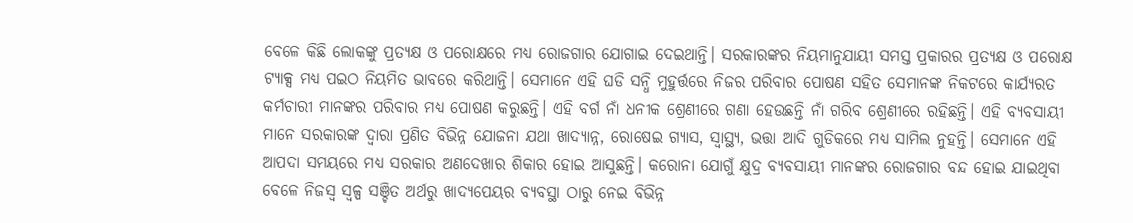ବେଳେ କିଛି ଲୋକଙ୍କୁ ପ୍ରତ୍ୟକ୍ଷ ଓ ପରୋକ୍ଷରେ ମଧ୍ୟ ରୋଜଗାର ଯୋଗାଇ ଦେଇଥାନ୍ତି। ସରକାରଙ୍କର ନିୟମାନୁଯାୟୀ ସମସ୍ତ ପ୍ରକାରର ପ୍ରତ୍ୟକ୍ଷ ଓ ପରୋକ୍ଷ ଟ୍ୟାକ୍ସ ମଧ୍ୟ ପଇଠ ନିୟମିତ ଭାବରେ କରିଥାନ୍ତି। ସେମାନେ ଏହି ଘଡି ସନ୍ଧି ମୁହୁର୍ତ୍ତରେ ନିଜର ପରିବାର ପୋଷଣ ସହିତ ସେମାନଙ୍କ ନିକଟରେ କାର୍ଯ୍ୟରତ କର୍ମଚାରୀ ମାନଙ୍କର ପରିବାର ମଧ୍ୟ ପୋଷଣ କରୁଛନ୍ତି। ଏହି ବର୍ଗ ନାଁ ଧନୀକ ଶ୍ରେଣୀରେ ଗଣା ହେଉଛନ୍ତି ନାଁ ଗରିବ ଶ୍ରେଣୀରେ ରହିଛନ୍ତି। ଏହି ବ୍ୟବସାୟୀ ମାନେ ସରକାରଙ୍କ ଦ୍ୱାରା ପ୍ରଣିତ ବିଭିନ୍ନ ଯୋଜନା ଯଥା ଖାଦ୍ୟାନ୍ନ, ରୋଷେଇ ଗ୍ୟାସ, ସ୍ୱାସ୍ଥ୍ୟ, ଭତ୍ତା ଆଦି ଗୁଡିକରେ ମଧ୍ୟ ସାମିଲ ନୁହନ୍ତି। ସେମାନେ ଏହି ଆପଦା ସମୟରେ ମଧ୍ୟ ସରକାର ଅଣଦେଖାର ଶିକାର ହୋଇ ଆସୁଛନ୍ତି। କରୋନା ଯୋଗୁଁ କ୍ଷୁଦ୍ର ବ୍ୟବସାୟୀ ମାନଙ୍କର ରୋଜଗାର ବନ୍ଦ ହୋଇ ଯାଇଥିବା ବେଳେ ନିଜସ୍ୱ ସ୍ୱଳ୍ପ ସଞ୍ଚିତ ଅର୍ଥରୁ ଖାଦ୍ୟପେୟର ବ୍ୟବସ୍ଥା ଠାରୁ ନେଇ ବିଭିନ୍ନ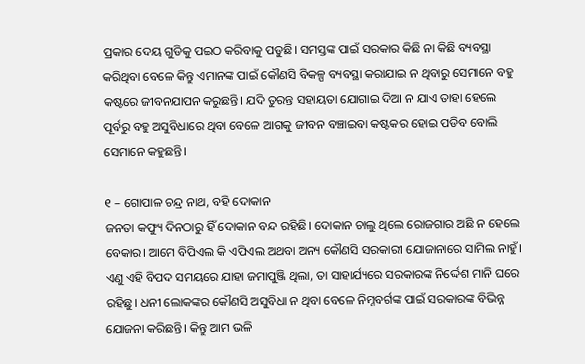ପ୍ରକାର ଦେୟ ଗୁଡିକୁ ପଇଠ କରିବାକୁ ପଡୁଛି। ସମସ୍ତଙ୍କ ପାଇଁ ସରକାର କିଛି ନା କିଛି ବ୍ୟବସ୍ଥା କରିଥିବା ବେଳେ କିନ୍ତୁ ଏମାନଙ୍କ ପାଇଁ କୌଣସି ବିକଳ୍ପ ବ୍ୟବସ୍ଥା କରାଯାଇ ନ ଥିବାରୁ ସେମାନେ ବହୁ କଷ୍ଟରେ ଜୀବନଯାପନ କରୁଛନ୍ତି। ଯଦି ତୁରନ୍ତ ସହାୟତା ଯୋଗାଇ ଦିଆ ନ ଯାଏ ତାହା ହେଲେ ପୂର୍ବରୁ ବହୁ ଅସୁବିଧାରେ ଥିବା ବେଳେ ଆଗକୁ ଜୀବନ ବଞ୍ଚାଇବା କଷ୍ଟକର ହୋଇ ପଡିବ ବୋଲି ସେମାନେ କହୁଛନ୍ତି।

୧ – ଗୋପାଳ ଚନ୍ଦ୍ର ନାଥ, ବହି ଦୋକାନ
ଜନତା କଫ୍ୟୁ ଦିନଠାରୁ ହିଁ ଦୋକାନ ବନ୍ଦ ରହିଛି। ଦୋକାନ ଚାଲୁ ଥିଲେ ରୋଜଗାର ଅଛି ନ ହେଲେ ବେକାର। ଆମେ ବିପିଏଲ କି ଏପିଏଲ ଅଥବା ଅନ୍ୟ କୌଣସି ସରକାରୀ ଯୋଜାନାରେ ସାମିଲ ନାହୁଁ। ଏଣୁ ଏହି ବିପଦ ସମୟରେ ଯାହା ଜମାପୁଞ୍ଜି ଥିଲା, ତା ସାହାର୍ଯ୍ୟରେ ସରକାରଙ୍କ ନିର୍ଦ୍ଦେଶ ମାନି ଘରେ ରହିଛୁ। ଧନୀ ଲୋକଙ୍କର କୌଣସି ଅସୁବିଧା ନ ଥିବା ବେଳେ ନିମ୍ନବର୍ଗଙ୍କ ପାଇଁ ସରକାରଙ୍କ ବିଭିନ୍ନ ଯୋଜନା କରିଛନ୍ତି। କିନ୍ତୁ ଆମ ଭଳି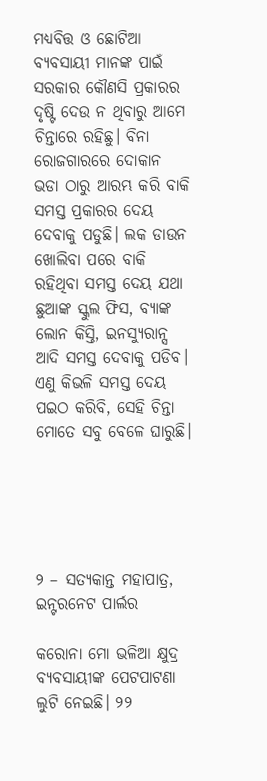ମଧ୍ୟବିତ୍ତ ଓ ଛୋଟିଆ ବ୍ୟବସାୟୀ ମାନଙ୍କ ପାଇଁ ସରକାର କୌଣସି ପ୍ରକାରର ଦୃଷ୍ଟି ଦେଉ ନ ଥିବାରୁ ଆମେ ଚିନ୍ତାରେ ରହିଛୁ। ବିନା ରୋଜଗାରରେ ଦୋକାନ ଭଡା ଠାରୁ ଆରମ୍ଭ କରି ବାକି ସମସ୍ତ ପ୍ରକାରର ଦେୟ ଦେବାକୁ ପଡୁଛି। ଲକ ଡାଉନ ଖୋଲିବା ପରେ ବାକି ରହିଥିବା ସମସ୍ତ ଦେୟ ଯଥା ଛୁଆଙ୍କ ସ୍କୁଲ ଫିସ, ବ୍ୟାଙ୍କ ଲୋନ କିସ୍ତି, ଇନସ୍ୟୁରାନ୍ସ ଆଦି ସମସ୍ତ ଦେବାକୁ ପଡିବ। ଏଣୁ କିଭଳି ସମସ୍ତ ଦେୟ ପଇଠ କରିବି, ସେହି ଚିନ୍ତା ମୋତେ ସବୁ ବେଳେ ଘାରୁଛି।





୨ – ସତ୍ୟକାନ୍ତ ମହାପାତ୍ର, ଇନ୍ଟରନେଟ ପାର୍ଲର

କରୋନା ମୋ ଭଳିଆ କ୍ଷୁଦ୍ର ବ୍ୟବସାୟୀଙ୍କ ପେଟପାଟଣା ଲୁଟି ନେଇଛି। ୨୨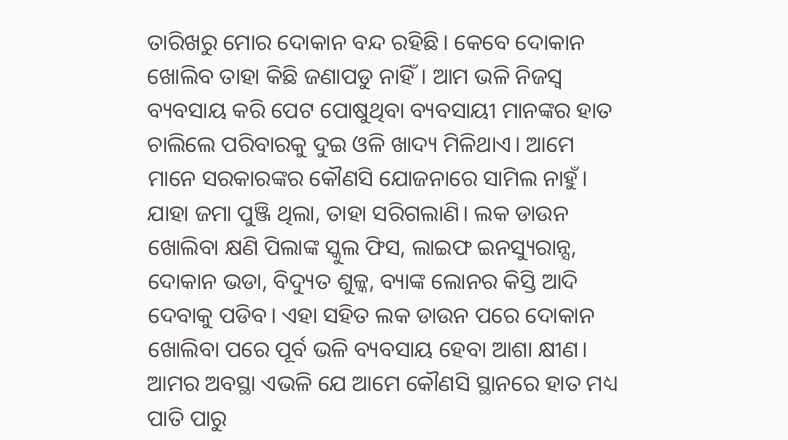ତାରିଖରୁ ମୋର ଦୋକାନ ବନ୍ଦ ରହିଛି। କେବେ ଦୋକାନ ଖୋଲିବ ତାହା କିଛି ଜଣାପଡୁ ନାହିଁ। ଆମ ଭଳି ନିଜସ୍ୱ ବ୍ୟବସାୟ କରି ପେଟ ପୋଷୁଥିବା ବ୍ୟବସାୟୀ ମାନଙ୍କର ହାତ ଚାଲିଲେ ପରିବାରକୁ ଦୁଇ ଓଳି ଖାଦ୍ୟ ମିଳିଥାଏ। ଆମେ ମାନେ ସରକାରଙ୍କର କୌଣସି ଯୋଜନାରେ ସାମିଲ ନାହୁଁ। ଯାହା ଜମା ପୁଞ୍ଜି ଥିଲା, ତାହା ସରିଗଲାଣି। ଲକ ଡାଉନ ଖୋଲିବା କ୍ଷଣି ପିଲାଙ୍କ ସ୍କୁଲ ଫିସ, ଲାଇଫ ଇନସ୍ୟୁରାନ୍ସ, ଦୋକାନ ଭଡା, ବିଦ୍ୟୁତ ଶୁଳ୍କ, ବ୍ୟାଙ୍କ ଲୋନର କିସ୍ତି ଆଦି ଦେବାକୁ ପଡିବ। ଏହା ସହିତ ଲକ ଡାଉନ ପରେ ଦୋକାନ ଖୋଲିବା ପରେ ପୂର୍ବ ଭଳି ବ୍ୟବସାୟ ହେବା ଆଶା କ୍ଷୀଣ। ଆମର ଅବସ୍ଥା ଏଭଳି ଯେ ଆମେ କୌଣସି ସ୍ଥାନରେ ହାତ ମଧ୍ୟ ପାତି ପାରୁ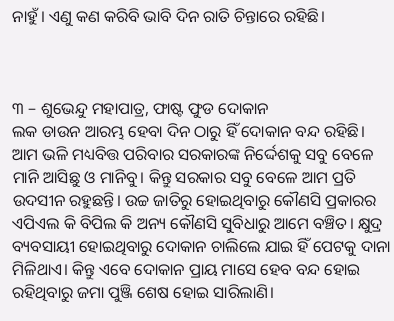ନାହୁଁ। ଏଣୁ କଣ କରିବି ଭାବି ଦିନ ରାତି ଚିନ୍ତାରେ ରହିଛି।



୩ – ଶୁଭେନ୍ଦୁ ମହାପାତ୍ର, ଫାଷ୍ଟ ଫୁଡ ଦୋକାନ
ଲକ ଡାଉନ ଆରମ୍ଭ ହେବା ଦିନ ଠାରୁ ହିଁ ଦୋକାନ ବନ୍ଦ ରହିଛି। ଆମ ଭଳି ମଧ୍ୟବିତ୍ତ ପରିବାର ସରକାରଙ୍କ ନିର୍ଦ୍ଦେଶକୁ ସବୁ ବେଳେ ମାନି ଆସିଛୁ ଓ ମାନିବୁ। କିନ୍ତୁ ସରକାର ସବୁ ବେଳେ ଆମ ପ୍ରତି ଉଦସୀନ ରହୁଛନ୍ତି। ଉଚ୍ଚ ଜାତିରୁ ହୋଇଥିବାରୁ କୌଣସି ପ୍ରକାରର ଏପିଏଲ କି ବିପିଲ କି ଅନ୍ୟ କୌଣସି ସୁବିଧାରୁ ଆମେ ବଞ୍ଚିତ। କ୍ଷୁଦ୍ର ବ୍ୟବସାୟୀ ହୋଇଥିବାରୁ ଦୋକାନ ଚାଲିଲେ ଯାଇ ହିଁ ପେଟକୁ ଦାନା ମିଳିଥାଏ। କିନ୍ତୁ ଏବେ ଦୋକାନ ପ୍ରାୟ ମାସେ ହେବ ବନ୍ଦ ହୋଇ ରହିଥିବାରୁ ଜମା ପୁଞ୍ଜି ଶେଷ ହୋଇ ସାରିଲାଣି।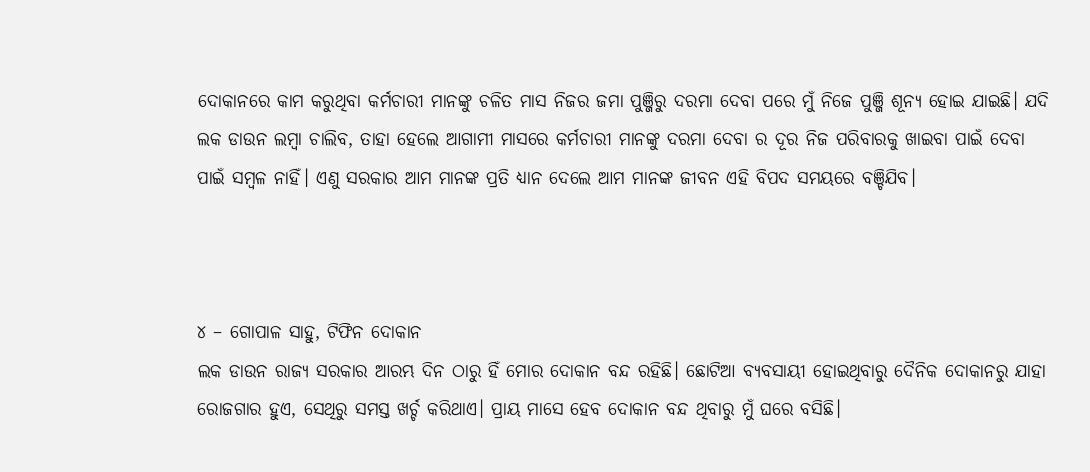ଦୋକାନରେ କାମ କରୁଥିବା କର୍ମଚାରୀ ମାନଙ୍କୁ ଚଳିତ ମାସ ନିଜର ଜମା ପୁଞ୍ଜିରୁ ଦରମା ଦେବା ପରେ ମୁଁ ନିଜେ ପୁଞ୍ଜି ଶୂନ୍ୟ ହୋଇ ଯାଇଛି। ଯଦି ଲକ ଡାଉନ ଲମ୍ବା ଚାଲିବ, ତାହା ହେଲେ ଆଗାମୀ ମାସରେ କର୍ମଚାରୀ ମାନଙ୍କୁ ଦରମା ଦେବା ର ଦୂର ନିଜ ପରିବାରକୁ ଖାଇବା ପାଇଁ ଦେବା ପାଇଁ ସମ୍ବଳ ନାହିଁ। ଏଣୁ ସରକାର ଆମ ମାନଙ୍କ ପ୍ରତି ଧ୍ୟାନ ଦେଲେ ଆମ ମାନଙ୍କ ଜୀବନ ଏହି ବିପଦ ସମୟରେ ବଞ୍ଚିଯିବ।



୪ – ଗୋପାଳ ସାହୁ, ଟିଫିନ ଦୋକାନ
ଲକ ଡାଉନ ରାଜ୍ୟ ସରକାର ଆରମ୍ଭ ଦିନ ଠାରୁ ହିଁ ମୋର ଦୋକାନ ବନ୍ଦ ରହିଛି। ଛୋଟିଆ ବ୍ୟବସାୟୀ ହୋଇଥିବାରୁ ଦୈନିକ ଦୋକାନରୁ ଯାହା ରୋଜଗାର ହୁଏ, ସେଥିରୁ ସମସ୍ତ ଖର୍ଚ୍ଚ କରିଥାଏ। ପ୍ରାୟ ମାସେ ହେବ ଦୋକାନ ବନ୍ଦ ଥିବାରୁ ମୁଁ ଘରେ ବସିଛି।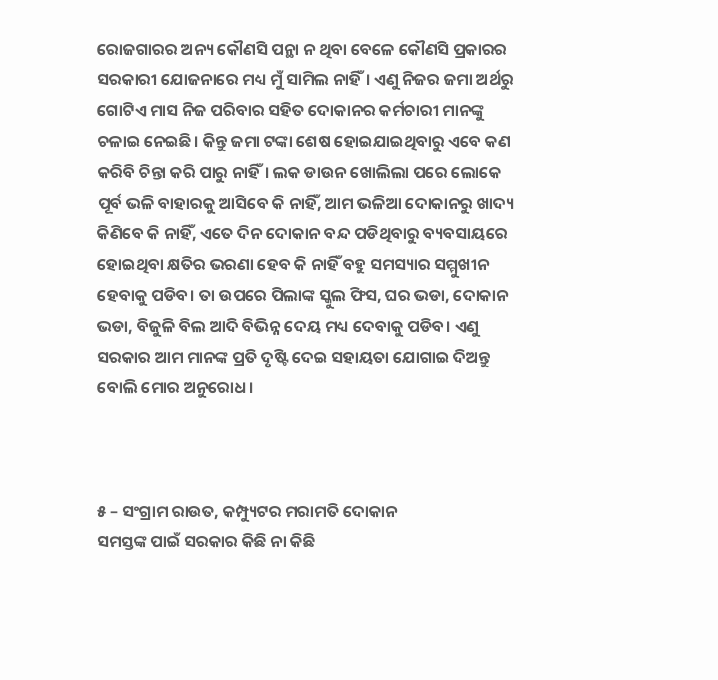ରୋଜଗାରର ଅନ୍ୟ କୌଣସି ପନ୍ଥା ନ ଥିବା ବେଳେ କୌଣସି ପ୍ରକାରର ସରକାରୀ ଯୋଜନାରେ ମଧ୍ୟ ମୁଁ ସାମିଲ ନାହିଁ। ଏଣୁ ନିଜର ଜମା ଅର୍ଥରୁ ଗୋଟିଏ ମାସ ନିଜ ପରିବାର ସହିତ ଦୋକାନର କର୍ମଚାରୀ ମାନଙ୍କୁ ଚଳାଇ ନେଇଛି। କିନ୍ତୁ ଜମା ଟଙ୍କା ଶେଷ ହୋଇଯାଇଥିବାରୁ ଏବେ କଣ କରିବି ଚିନ୍ତା କରି ପାରୁ ନାହିଁ। ଲକ ଡାଉନ ଖୋଲିଲା ପରେ ଲୋକେ ପୂର୍ବ ଭଳି ବାହାରକୁ ଆସିବେ କି ନାହିଁ, ଆମ ଭଳିଆ ଦୋକାନରୁ ଖାଦ୍ୟ କିଣିବେ କି ନାହିଁ, ଏତେ ଦିନ ଦୋକାନ ବନ୍ଦ ପଡିଥିବାରୁ ବ୍ୟବସାୟରେ ହୋଇଥିବା କ୍ଷତିର ଭରଣା ହେବ କି ନାହିଁ ବହୁ ସମସ୍ୟାର ସମ୍ମୁଖୀନ ହେବାକୁ ପଡିବ। ତା ଉପରେ ପିଲାଙ୍କ ସ୍କୁଲ ଫିସ, ଘର ଭଡା, ଦୋକାନ ଭଡା, ବିଜୁଳି ବିଲ ଆଦି ବିଭିନ୍ନ ଦେୟ ମଧ୍ୟ ଦେବାକୁ ପଡିବ। ଏଣୁ ସରକାର ଆମ ମାନଙ୍କ ପ୍ରତି ଦୃଷ୍ଟି ଦେଇ ସହାୟତା ଯୋଗାଇ ଦିଅନ୍ତୁ ବୋଲି ମୋର ଅନୁରୋଧ।



୫ – ସଂଗ୍ରାମ ରାଉତ, କମ୍ପ୍ୟୁଟର ମରାମତି ଦୋକାନ
ସମସ୍ତଙ୍କ ପାଇଁ ସରକାର କିଛି ନା କିଛି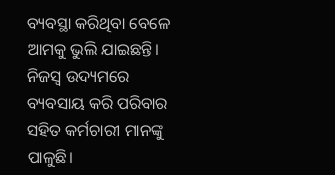ବ୍ୟବସ୍ଥା କରିଥିବା ବେଳେ ଆମକୁ ଭୁଲି ଯାଇଛନ୍ତି। ନିଜସ୍ୱ ଉଦ୍ୟମରେ ବ୍ୟବସାୟ କରି ପରିବାର ସହିତ କର୍ମଚାରୀ ମାନଙ୍କୁ ପାଳୁଛି।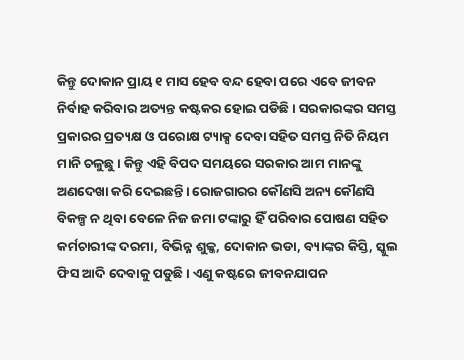କିନ୍ତୁ ଦୋକାନ ପ୍ରାୟ ୧ ମାସ ହେବ ବନ୍ଦ ହେବା ପରେ ଏବେ ଜୀବନ ନିର୍ବାହ କରିବାର ଅତ୍ୟନ୍ତ କଷ୍ଟକର ହୋଇ ପଡିଛି। ସରକାରଙ୍କର ସମସ୍ତ ପ୍ରକାରର ପ୍ରତ୍ୟକ୍ଷ ଓ ପରୋକ୍ଷ ଟ୍ୟାକ୍ସ ଦେବା ସହିତ ସମସ୍ତ ନିତି ନିୟମ ମାନି ଚଳୁଛୁ। କିନ୍ତୁ ଏହି ବିପଦ ସମୟରେ ସରକାର ଆମ ମାନଙ୍କୁ ଅଣଦେଖା କରି ଦେଇଛନ୍ତି। ରୋଜଗାରର କୌଣସି ଅନ୍ୟ କୌଣସି ବିକଳ୍ପ ନ ଥିବା ବେଳେ ନିଜ ଜମା ଟଙ୍କାରୁ ହିଁ ପରିବାର ପୋଷଣ ସହିତ କର୍ମଚାରୀଙ୍କ ଦରମା, ବିଭିନ୍ନ ଶୁଳ୍କ, ଦୋକାନ ଭଡା, ବ୍ୟାଙ୍କର କିସ୍ତି, ସ୍କୁଲ ଫିସ ଆଦି ଦେବାକୁ ପଡୁଛି। ଏଣୁ କଷ୍ଟରେ ଜୀବନଯାପନ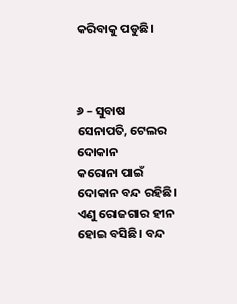କରିବାକୁ ପଡୁଛି।



୬ – ସୁବାଷ ସେନାପତି, ଟେଲର ଦୋକାନ
କରୋନା ପାଇଁ ଦୋକାନ ବନ୍ଦ ରହିଛି। ଏଣୁ ରୋଜଗାର ହୀନ ହୋଇ ବସିଛି। ବନ୍ଦ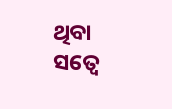ଥିବା ସତ୍ୱେ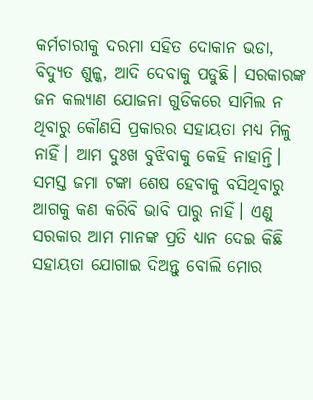କର୍ମଚାରୀକୁ ଦରମା ସହିତ ଦୋକାନ ଭଡା, ବିଦ୍ୟୁତ ଶୁଳ୍କ, ଆଦି ଦେବାକୁ ପଡୁଛି। ସରକାରଙ୍କ ଜନ କଲ୍ୟାଣ ଯୋଜନା ଗୁଡିକରେ ସାମିଲ ନ ଥିବାରୁ କୌଣସି ପ୍ରକାରର ସହାୟତା ମଧ୍ୟ ମିଳୁ ନାହିଁ। ଆମ ଦୁଃଖ ବୁଝିବାକୁ କେହି ନାହାନ୍ତି। ସମସ୍ତ ଜମା ଟଙ୍କା ଶେଷ ହେବାକୁ ବସିଥିବାରୁ ଆଗକୁ କଣ କରିବି ଭାବି ପାରୁ ନାହିଁ। ଏଣୁ ସରକାର ଆମ ମାନଙ୍କ ପ୍ରତି ଧ୍ୟାନ ଦେଇ କିଛି ସହାୟତା ଯୋଗାଇ ଦିଅନ୍ତୁ ବୋଲି ମୋର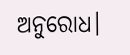ଅନୁରୋଧ।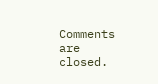Comments are closed.